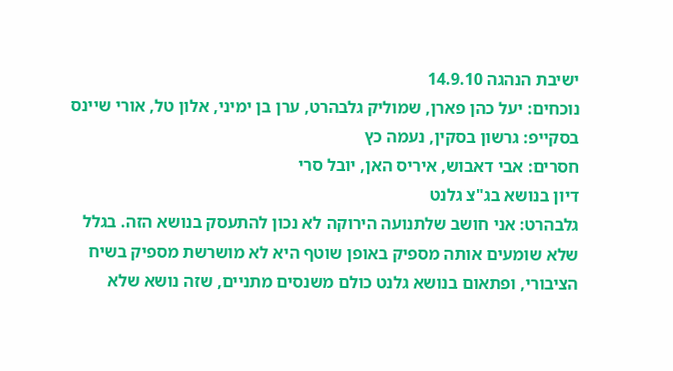ישיבת הנהגה 14.9.10
נוכחים: יעל כהן פארן, שמוליק גלבהרט, ערן בן ימיני, אלון טל, אורי שיינס
בסקייפ: גרשון בסקין, נעמה כץ
חסרים: אבי דאבוש, איריס האן, יובל סרי
דיון בנושא בג"צ גלנט
גלבהרט: אני חושב שלתנועה הירוקה לא נכון להתעסק בנושא הזה. בגלל שלא שומעים אותה מספיק באופן שוטף היא לא מושרשת מספיק בשיח הציבורי, ופתאום בנושא גלנט כולם משנסים מתניים, שזה נושא שלא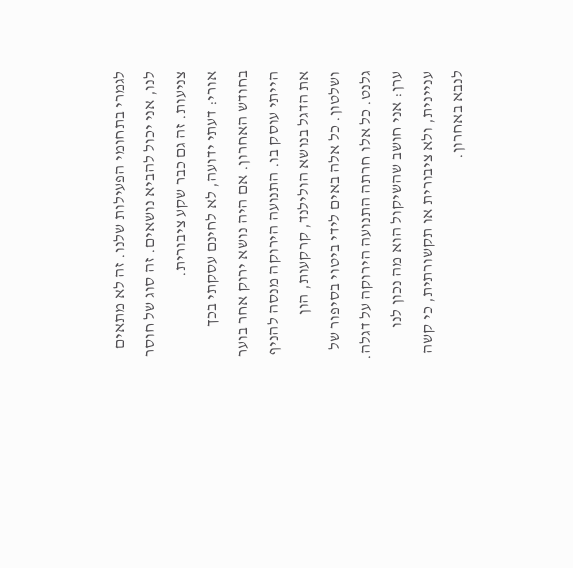לגמרי בתחומי הפעילות שלנו. זה לא מתאים לנו, אני יכול להביא נושאים. זה סוג של חוסר צניעות. זה גם כבר שקע ציבורית.
אורי: דעתי ידועה, לא לחינם עסקתי בכך בחודש האחרון. אם היה נושא ירוק אחר בוער הייתי עוסק בו. התנועה הירוקה מנסה להניף את הדגל בנושא הולילנד, קרקעות, הון ושלטון. כל אלה באים לידי ביטוי בסיפור של גלנט. כל אלו חרתה התנועה הירוקה על דגלה.
ערן: אני חושב שהשיקול הוא מה נכון לנו עניינית, ולא ציבורית או תקשורתית, כי קשה לנבא באחרון.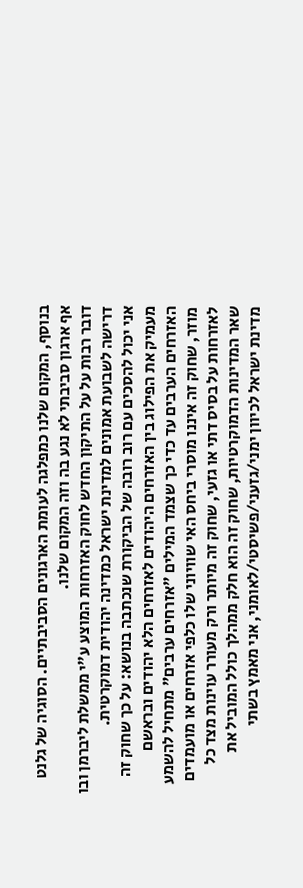בנוסף, המקום שלנו כמפלגה לעומת הארגונים הסביבתיים. הסוגיה של גלנט אף ארגון סביבתי לא נגע בה וזה המקום שלנו.
דובר רבות על על התיקון החדש לחוק האזרחות המוצע ע"י ממשלת ליברמן ובו דרישה לשבועת אמונים למדינת ישראל כמדינה יהודית דמוקרטית.
אני יכול להסכים עם רוב רובה של הביקורת שנכתבה בנושא: על כך שחוק זה מעמיק את הפילוג בין האזרחים היהודים לאזרחים הלא יהודים ובראשם האזרחים הערבים עד כדי כך שצמד המילים "אזרחים ערבים" מתחיל להשמע מוזר, שחוק זה איננו מוסרי ביחס האי שוויוני שלו כלפי אזרחים או מועמדים לאזרחות על בסיס דתי או גזעי, שחוק זה מיותר ורק מעורר עוינות מצד כל שאר המדינות הדמוקרטיות, שחוק זה הוא חלק ממהלך כולל המוביל את מדינת ישראל לכיוון ימני/גזעני/פשיסטי/לאומני, אני מאמץ בשתי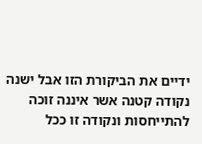ידיים את הביקורת הזו אבל ישנה נקודה קטנה אשר איננה זוכה להתייחסות ונקודה זו ככל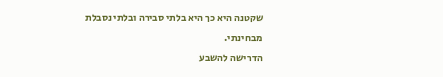שקטנה היא כך היא בלתי סבירה ובלתי נסבלת מבחינתי.
הדרישה להשבע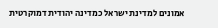אמונים למדינת ישראל כמדינה יהודית דמוקרטית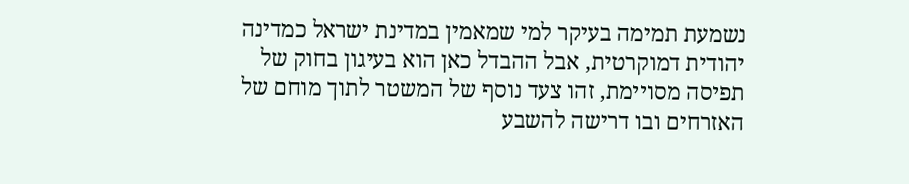נשמעת תמימה בעיקר למי שמאמין במדינת ישראל כמדינה יהודית דמוקרטית, אבל ההבדל כאן הוא בעיגון בחוק של תפיסה מסויימת, זהו צעד נוסף של המשטר לתוך מוחם של האזרחים ובו דרישה להשבע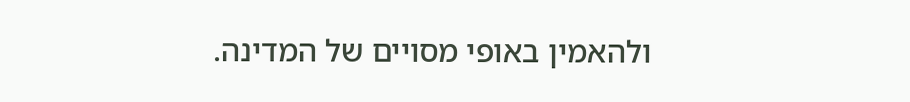ולהאמין באופי מסויים של המדינה.